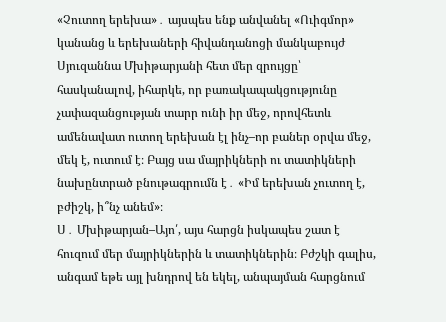«Չուտող երեխա»․ այսպես ենք անվանել «Ուիգմոր» կանանց և երեխաների հիվանդանոցի մանկաբույժ Սյուզաննա Մխիթարյանի հետ մեր զրույցը՝ հասկանալով, իհարկե, որ բառակապակցությունը չափազանցության տարր ունի իր մեջ, որովհետև ամենավատ ուտող երեխան էլ ինչ–որ բաներ օրվա մեջ, մեկ է, ուտում է։ Բայց սա մայրիկների ու տատիկների նախընտրած բնութագրումն է․ «Իմ երեխան չուտող է, բժիշկ, ի՞նչ անեմ»։
Ս․ Մխիթարյան–Այո՛, այս հարցն իսկապես շատ է հուզում մեր մայրիկներին և տատիկներին։ Բժշկի գալիս, անգամ եթե այլ խնդրով են եկել, անպայման հարցնում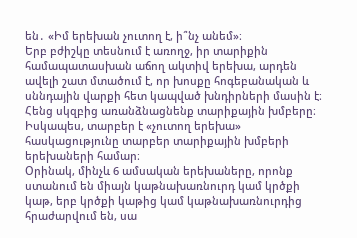են․ «Իմ երեխան չուտող է, ի՞նչ անեմ»։
Երբ բժիշկը տեսնում է առողջ, իր տարիքին համապատասխան աճող ակտիվ երեխա, արդեն ավելի շատ մտածում է, որ խոսքը հոգեբանական և սննդային վարքի հետ կապված խնդիրների մասին է։
Հենց սկզբից առանձնացնենք տարիքային խմբերը։ Իսկապես, տարբեր է «չուտող երեխա» հասկացությունը տարբեր տարիքային խմբերի երեխաների համար։
Օրինակ, մինչև 6 ամսական երեխաները, որոնք ստանում են միայն կաթնախառնուրդ կամ կրծքի կաթ, երբ կրծքի կաթից կամ կաթնախառնուրդից հրաժարվում են, սա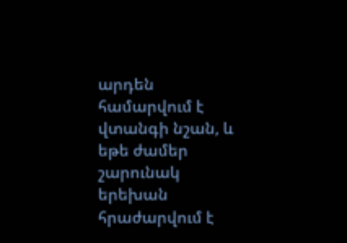արդեն համարվում է վտանգի նշան, և եթե ժամեր շարունակ երեխան հրաժարվում է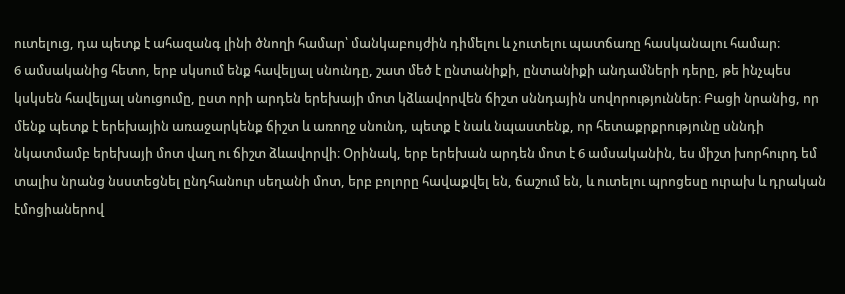ուտելուց, դա պետք է ահազանգ լինի ծնողի համար՝ մանկաբույժին դիմելու և չուտելու պատճառը հասկանալու համար։
6 ամսականից հետո, երբ սկսում ենք հավելյալ սնունդը, շատ մեծ է ընտանիքի, ընտանիքի անդամների դերը, թե ինչպես կսկսեն հավելյալ սնուցումը, ըստ որի արդեն երեխայի մոտ կձևավորվեն ճիշտ սննդային սովորություններ։ Բացի նրանից, որ մենք պետք է երեխային առաջարկենք ճիշտ և առողջ սնունդ, պետք է նաև նպաստենք, որ հետաքրքրությունը սննդի նկատմամբ երեխայի մոտ վաղ ու ճիշտ ձևավորվի։ Օրինակ, երբ երեխան արդեն մոտ է 6 ամսականին, ես միշտ խորհուրդ եմ տալիս նրանց նսստեցնել ընդհանուր սեղանի մոտ, երբ բոլորը հավաքվել են, ճաշում են, և ուտելու պրոցեսը ուրախ և դրական էմոցիաներով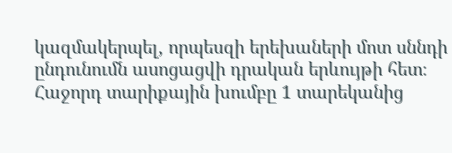կազմակերպել, որպեսզի երեխաների մոտ սննդի ընդունումն ասոցացվի դրական երևույթի հետ։
Հաջորդ տարիքային խումբը 1 տարեկանից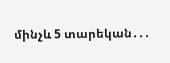մինչև 5 տարեկան․․․